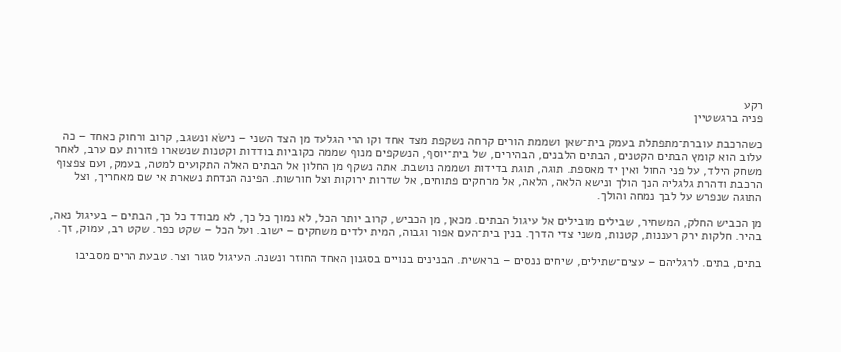רקע
פניה ברגשטיין

כשהרכבת עוברת־מתפתלת בעמק בית־שאן ושממת הורים קרחה נשקפת מצד אחד וקו הרי הגלעד מן הצד השני – נישׂא ונשגב, קרוב ורחוק כאחד – כה עלוב הוא קומץ הבתים הקטנים, הבתים הלבנים, הבהירים, של בית־יוסף, הנשקפים מנוף שממה כקוביות בודדות וקטנות שנשארו פזורות עם ערב, לאחר משחק הילד, על פני החול ואין יד מאספת. תוגה, תוגת בדידות ושממה נושבת. אתה נשקף מן החלון אל הבתים האלה התקועים למטה, בעמק, ועם צפצוף הרכבת ודהרת גלגליה הנך הולך ונישא הלאה, הלאה, אל מרחקים פתוחים, אל שדרות ירוקות וצל חורשות. הפינה הנדחת נשארת אי שם מאחריך, וצל התוגה שנפרש על לבך נמחה והולך.

מן הכביש החלק, המשחיר, שבילים מובילים אל עיגול הבתים. מכאן, מן הכביש, קרוב יותר הכל, לא נמוך כל כך, לא מבודד כל כך, הבתים – בעיגול נאה, בהיר. חלקות ירק רעננות, קטנות, משני צדי הדרך. בנין בית־העם אפור וגבוה, המית ילדים משחקים – ישוב. ועל הכל – שקט כפר. שקט רב, עמוק, זך.

בתים, בתים. לרגליהם – עצים־שתילים, שיחים ננסים – בראשית. הבנינים בנויים בסגנון האחד החוזר ונשנה. העיגול סגור וצר. טבעת הרים מסביבו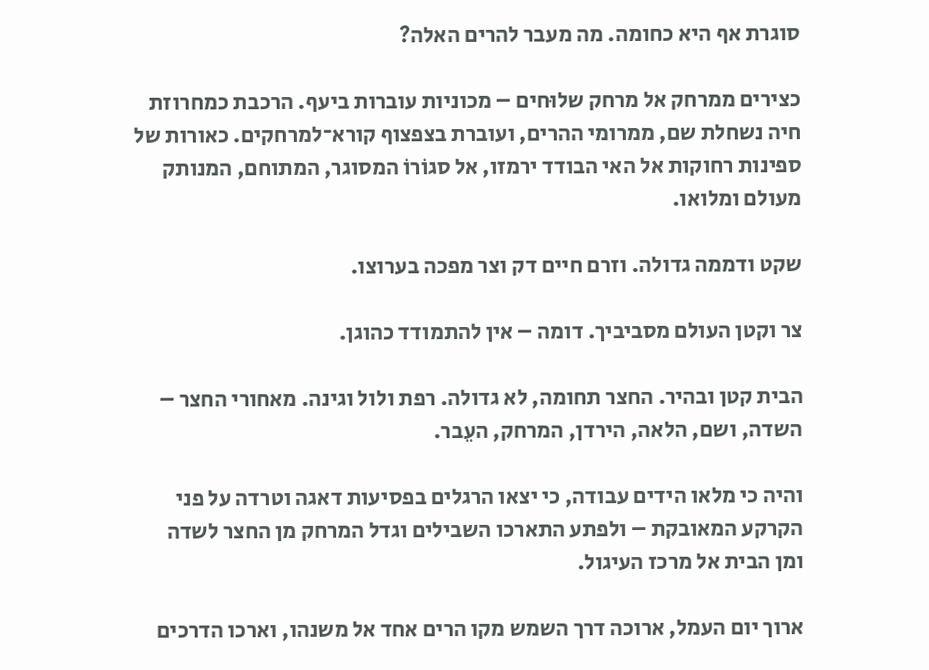סוגרת אף היא כחומה. מה מעבר להרים האלה?

כצירים ממרחק אל מרחק שלוּחים – מכוניות עוברות ביעף. הרכבת כמחרוזת חיה נשחלת שם, ממרומי ההרים, ועוברת בצפצוף קורא־למרחקים. כאורות של ספינות רחוקות אל האי הבודד ירמזו, אל סגוֹרוֹ המסוגר, המתוחם, המנותק מעולם ומלואו.

שקט ודממה גדולה. וזרם חיים דק וצר מפכה בערוצו.

צר וקטן העולם מסביביך. דומה – אין להתמודד כהוגן.

הבית קטן ובהיר. החצר תחומה, לא גדולה. רפת ולול וגינה. מאחורי החצר – השדה, ושם, הלאה, הירדן, המרחק, העֵבר.

והיה כי מלאו הידים עבודה, כי יצאו הרגלים בפסיעות דאגה וטרדה על פני הקרקע המאובקת – ולפתע התארכו השבילים וגדל המרחק מן החצר לשדה ומן הבית אל מרכז העיגול.

ארוך יום העמל, ארוכה דרך השמש מקו הרים אחד אל משנהו, וארכו הדרכים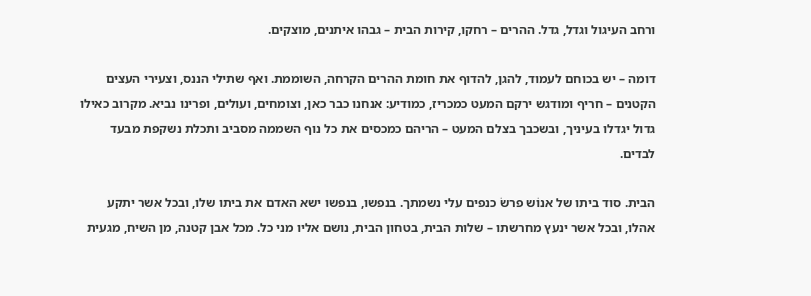ורחב העיגול וגדל, גדל. ההרים – רחקו, קירות הבית – גבהו איתנים, מוצקים.

דומה – יש בכוחם לעמוד, להגן, להדוף את חומת ההרים הקרחה, השוממת. ואף שתילי הננס, וצעירי העצים הקטנים – חריף ומודגש ירקם המעט כמכריז, כמודיע: אנחנו כבר כאן, וצומחים, ועולים, ופרינו נביא. מקרוב כאילו גדול יגדלו בעיניך, ובשכבך בצלם המעט – הריהם כמכסים את כל נוף השממה מסביב ותכלת נשקפת מבעד לבדים.

הבית. סוד ביתו של אנוֹש פרשׂ כנפים עלי נשמתך. בנפשו, בנפשו ישא האדם את ביתו שלו, ובכל אשר יתקע אהלו, ובכל אשר ינעץ מחרשתו – שלות הבית, בטחון הבית, נושם אליו מני כל. מכל אבן קטנה, מן השיח, מגעית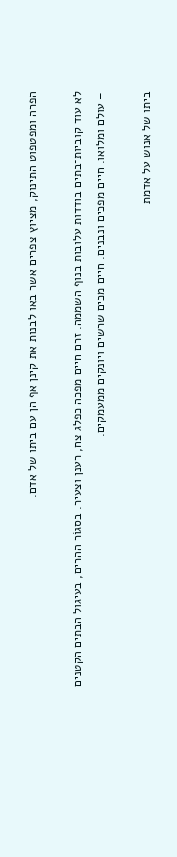הפרה ומפטפוט התינוק, מציוץ צפרים אשר באו לבנות את קינן אף הן עם ביתו של אדם.

לא עוד קוביות־בתים בודדות עלובות בנוף השממה. זרם חיים מפכה כפלג צח, רענן וצעיר. בסגוֹר ההרים, בעיגול הבתים הקטנים – עולם ומלואו. חיים מפכים ונבנים. חיים מכים שרשים ויונקים ממעמקים.

ביתו של אנוש על אדמת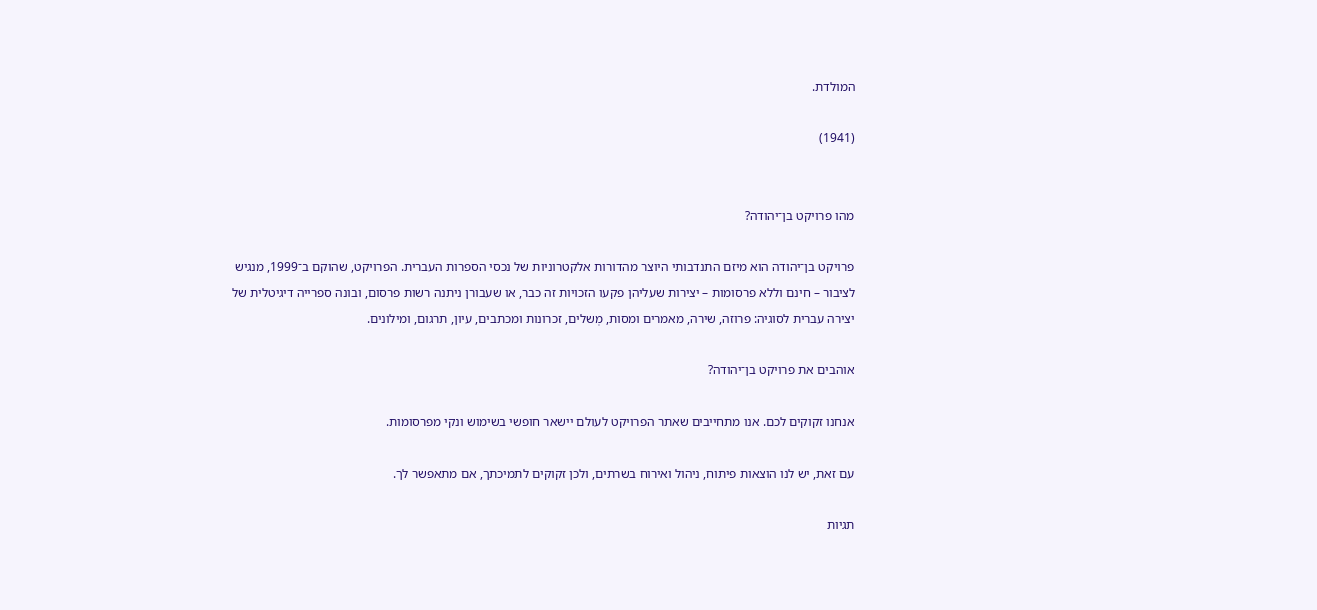המולדת.

(1941)


מהו פרויקט בן־יהודה?

פרויקט בן־יהודה הוא מיזם התנדבותי היוצר מהדורות אלקטרוניות של נכסי הספרות העברית. הפרויקט, שהוקם ב־1999, מנגיש לציבור – חינם וללא פרסומות – יצירות שעליהן פקעו הזכויות זה כבר, או שעבורן ניתנה רשות פרסום, ובונה ספרייה דיגיטלית של יצירה עברית לסוגיה: פרוזה, שירה, מאמרים ומסות, מְשלים, זכרונות ומכתבים, עיון, תרגום, ומילונים.

אוהבים את פרויקט בן־יהודה?

אנחנו זקוקים לכם. אנו מתחייבים שאתר הפרויקט לעולם יישאר חופשי בשימוש ונקי מפרסומות.

עם זאת, יש לנו הוצאות פיתוח, ניהול ואירוח בשרתים, ולכן זקוקים לתמיכתך, אם מתאפשר לך.

תגיות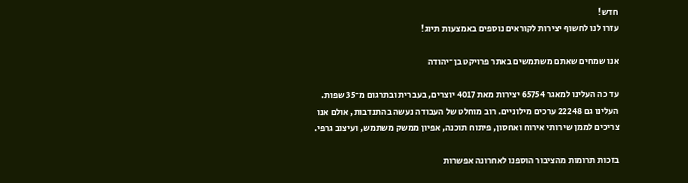חדש!
עזרו לנו לחשוף יצירות לקוראים נוספים באמצעות תיוג!

אנו שמחים שאתם משתמשים באתר פרויקט בן־יהודה

עד כה העלינו למאגר 65754 יצירות מאת 4017 יוצרים, בעברית ובתרגום מ־35 שפות. העלינו גם 22248 ערכים מילוניים. רוב מוחלט של העבודה נעשה בהתנדבות, אולם אנו צריכים לממן שירותי אירוח ואחסון, פיתוח תוכנה, אפיון ממשק משתמש, ועיצוב גרפי.

בזכות תרומות מהציבור הוספנו לאחרונה אפשרות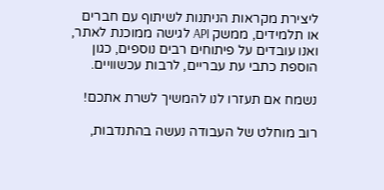ליצירת מקראות הניתנות לשיתוף עם חברים או תלמידים, ממשק API לגישה ממוכנת לאתר, ואנו עובדים על פיתוחים רבים נוספים, כגון הוספת כתבי עת עבריים, לרבות עכשוויים.

נשמח אם תעזרו לנו להמשיך לשרת אתכם!

רוב מוחלט של העבודה נעשה בהתנדבות,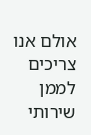אולם אנו צריכים לממן שירותי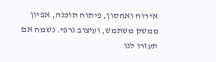אירוח ואחסון, פיתוח תוכנה, אפיון ממשק משתמש, ועיצוב גרפי. נשמח אם תעזרו לנו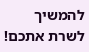להמשיך לשרת אתכם!